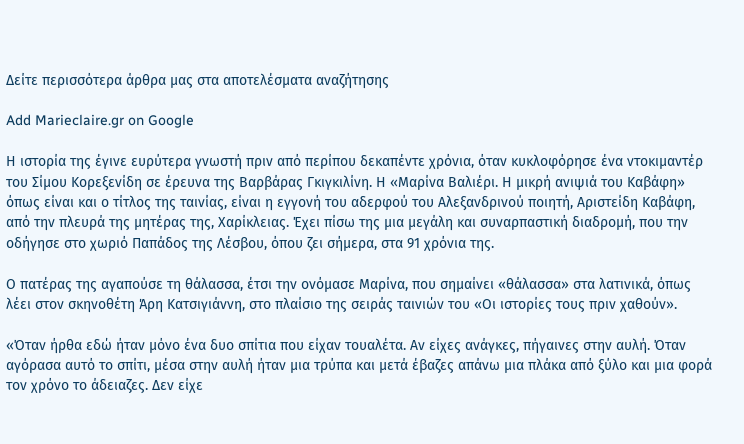Δείτε περισσότερα άρθρα μας στα αποτελέσματα αναζήτησης

Add Marieclaire.gr on Google

Η ιστορία της έγινε ευρύτερα γνωστή πριν από περίπου δεκαπέντε χρόνια, όταν κυκλοφόρησε ένα ντοκιμαντέρ του Σίμου Κορεξενίδη σε έρευνα της Βαρβάρας Γκιγκιλίνη. Η «Μαρίνα Βαλιέρι. Η μικρή ανιψιά του Καβάφη» όπως είναι και ο τίτλος της ταινίας, είναι η εγγονή του αδερφού του Αλεξανδρινού ποιητή, Αριστείδη Καβάφη, από την πλευρά της μητέρας της, Χαρίκλειας. Έχει πίσω της μια μεγάλη και συναρπαστική διαδρομή, που την οδήγησε στο χωριό Παπάδος της Λέσβου, όπου ζει σήμερα, στα 91 χρόνια της.

Ο πατέρας της αγαπούσε τη θάλασσα, έτσι την ονόμασε Μαρίνα, που σημαίνει «θάλασσα» στα λατινικά, όπως λέει στον σκηνοθέτη Άρη Κατσιγιάννη, στο πλαίσιο της σειράς ταινιών του «Οι ιστορίες τους πριν χαθούν».

«Όταν ήρθα εδώ ήταν μόνο ένα δυο σπίτια που είχαν τουαλέτα. Αν είχες ανάγκες, πήγαινες στην αυλή. Όταν αγόρασα αυτό το σπίτι, μέσα στην αυλή ήταν μια τρύπα και μετά έβαζες απάνω μια πλάκα από ξύλο και μια φορά τον χρόνο το άδειαζες. Δεν είχε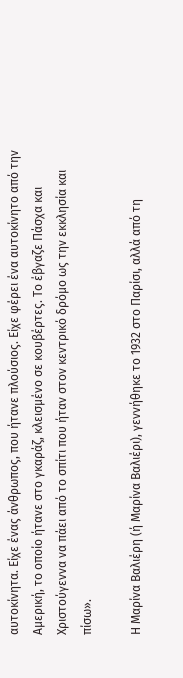αυτοκίνητα. Είχε ένας άνθρωπος, που ήτανε πλούσιος. Είχε φέρει ένα αυτοκίνητο από την Αμερική, το οποίο ήτανε στο γκαράζ, κλεισμένο σε κουβέρτες. Το έβγαζε Πάσχα και Χριστούγεννα να πάει από το σπίτι που ήταν στον κεντρικό δρόμο ως την εκκλησία και πίσω».

Η Μαρίνα Βαλιέρη (ή Μαρίνα Βαλιέρι), γεννήθηκε το 1932 στο Παρίσι, αλλά από τη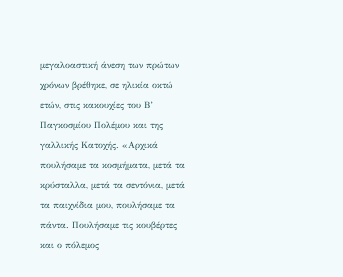μεγαλοαστική άνεση των πρώτων χρόνων βρέθηκε, σε ηλικία οκτώ ετών, στις κακουχίες του Β’ Παγκοσμίου Πολέμου και της γαλλικής Κατοχής. «Αρχικά πουλήσαμε τα κοσμήματα, μετά τα κρύσταλλα, μετά τα σεντόνια, μετά τα παιχνίδια μου, πουλήσαμε τα πάντα. Πουλήσαμε τις κουβέρτες και ο πόλεμος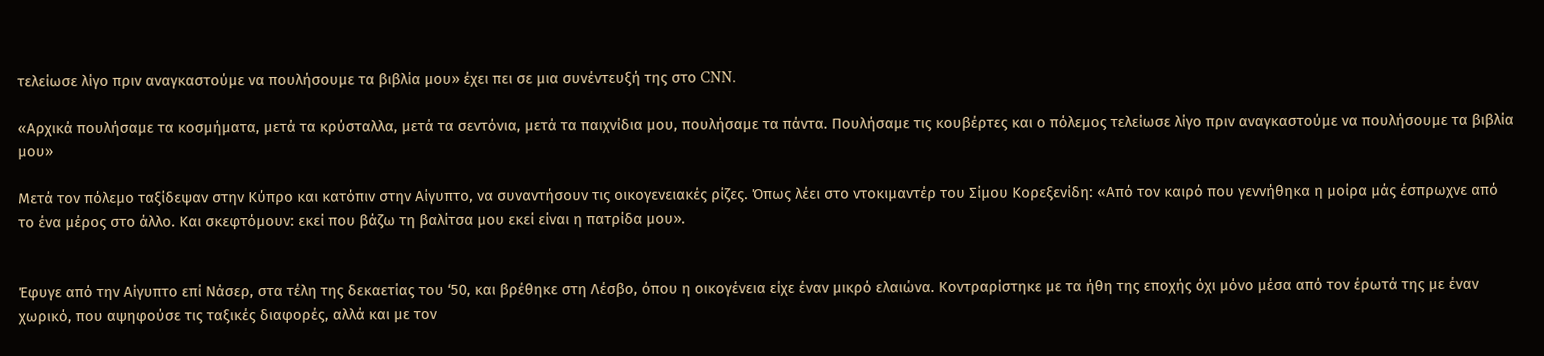τελείωσε λίγο πριν αναγκαστούμε να πουλήσουμε τα βιβλία μου» έχει πει σε μια συνέντευξή της στο CNN.

«Αρχικά πουλήσαμε τα κοσμήματα, μετά τα κρύσταλλα, μετά τα σεντόνια, μετά τα παιχνίδια μου, πουλήσαμε τα πάντα. Πουλήσαμε τις κουβέρτες και ο πόλεμος τελείωσε λίγο πριν αναγκαστούμε να πουλήσουμε τα βιβλία μου»

Μετά τον πόλεμο ταξίδεψαν στην Κύπρο και κατόπιν στην Αίγυπτο, να συναντήσουν τις οικογενειακές ρίζες. Όπως λέει στο ντοκιμαντέρ του Σίμου Κορεξενίδη: «Από τον καιρό που γεννήθηκα η μοίρα μάς έσπρωχνε από το ένα μέρος στο άλλο. Και σκεφτόμουν: εκεί που βάζω τη βαλίτσα μου εκεί είναι η πατρίδα μου».


Έφυγε από την Αίγυπτο επί Νάσερ, στα τέλη της δεκαετίας του ‘50, και βρέθηκε στη Λέσβο, όπου η οικογένεια είχε έναν μικρό ελαιώνα. Κοντραρίστηκε με τα ήθη της εποχής όχι μόνο μέσα από τον έρωτά της με έναν χωρικό, που αψηφούσε τις ταξικές διαφορές, αλλά και με τον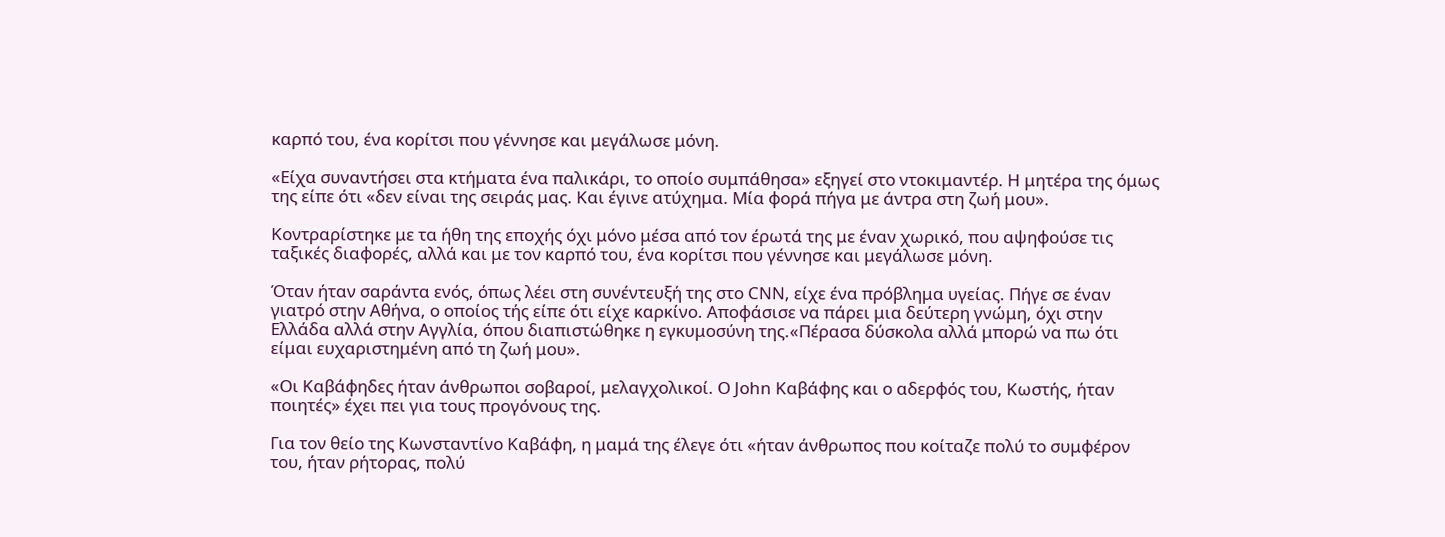καρπό του, ένα κορίτσι που γέννησε και μεγάλωσε μόνη.

«Είχα συναντήσει στα κτήματα ένα παλικάρι, το οποίο συμπάθησα» εξηγεί στο ντοκιμαντέρ. Η μητέρα της όμως της είπε ότι «δεν είναι της σειράς μας. Και έγινε ατύχημα. Μία φορά πήγα με άντρα στη ζωή μου».

Κοντραρίστηκε με τα ήθη της εποχής όχι μόνο μέσα από τον έρωτά της με έναν χωρικό, που αψηφούσε τις ταξικές διαφορές, αλλά και με τον καρπό του, ένα κορίτσι που γέννησε και μεγάλωσε μόνη.

Όταν ήταν σαράντα ενός, όπως λέει στη συνέντευξή της στο CNN, είχε ένα πρόβλημα υγείας. Πήγε σε έναν γιατρό στην Αθήνα, ο οποίος τής είπε ότι είχε καρκίνο. Αποφάσισε να πάρει μια δεύτερη γνώμη, όχι στην Ελλάδα αλλά στην Αγγλία, όπου διαπιστώθηκε η εγκυμοσύνη της.«Πέρασα δύσκολα αλλά μπορώ να πω ότι είμαι ευχαριστημένη από τη ζωή μου».

«Οι Καβάφηδες ήταν άνθρωποι σοβαροί, μελαγχολικοί. Ο John Καβάφης και ο αδερφός του, Κωστής, ήταν ποιητές» έχει πει για τους προγόνους της.

Για τον θείο της Κωνσταντίνο Καβάφη, η μαμά της έλεγε ότι «ήταν άνθρωπος που κοίταζε πολύ το συμφέρον του, ήταν ρήτορας, πολύ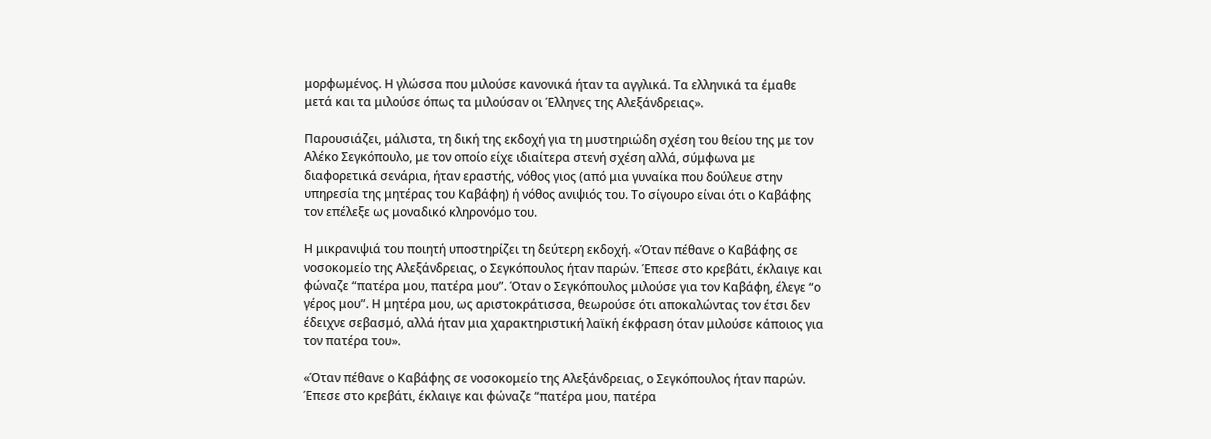μορφωμένος. Η γλώσσα που μιλούσε κανονικά ήταν τα αγγλικά. Τα ελληνικά τα έμαθε μετά και τα μιλούσε όπως τα μιλούσαν οι Έλληνες της Αλεξάνδρειας».

Παρουσιάζει, μάλιστα, τη δική της εκδοχή για τη μυστηριώδη σχέση του θείου της με τον Αλέκο Σεγκόπουλο, με τον οποίο είχε ιδιαίτερα στενή σχέση αλλά, σύμφωνα με διαφορετικά σενάρια, ήταν εραστής, νόθος γιος (από μια γυναίκα που δούλευε στην υπηρεσία της μητέρας του Καβάφη) ή νόθος ανιψιός του. Το σίγουρο είναι ότι ο Καβάφης τον επέλεξε ως μοναδικό κληρονόμο του.

Η μικρανιψιά του ποιητή υποστηρίζει τη δεύτερη εκδοχή. «Όταν πέθανε ο Καβάφης σε νοσοκομείο της Αλεξάνδρειας, ο Σεγκόπουλος ήταν παρών. Έπεσε στο κρεβάτι, έκλαιγε και φώναζε “πατέρα μου, πατέρα μου”. Όταν ο Σεγκόπουλος μιλούσε για τον Καβάφη, έλεγε “ο γέρος μου”. Η μητέρα μου, ως αριστοκράτισσα, θεωρούσε ότι αποκαλώντας τον έτσι δεν έδειχνε σεβασμό, αλλά ήταν μια χαρακτηριστική λαϊκή έκφραση όταν μιλούσε κάποιος για τον πατέρα του».

«Όταν πέθανε ο Καβάφης σε νοσοκομείο της Αλεξάνδρειας, ο Σεγκόπουλος ήταν παρών. Έπεσε στο κρεβάτι, έκλαιγε και φώναζε “πατέρα μου, πατέρα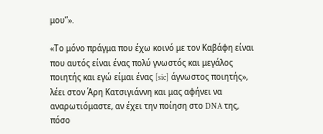μου”».

«Το μόνο πράγμα που έχω κοινό με τον Καβάφη είναι που αυτός είναι ένας πολύ γνωστός και μεγάλος ποιητής και εγώ είμαι ένας [sic] άγνωστος ποιητής», λέει στον Άρη Κατσιγιάννη και μας αφήνει να αναρωτιόμαστε, αν έχει την ποίηση στο DNA της, πόσο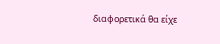διαφορετικά θα είχε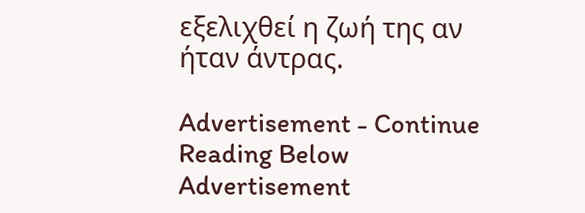εξελιχθεί η ζωή της αν ήταν άντρας.

Advertisement - Continue Reading Below
Advertisement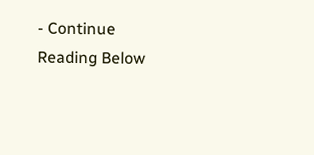- Continue Reading Below